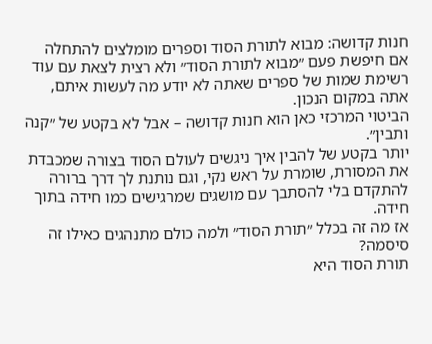חנות קדושה: מבוא לתורת הסוד וספרים מומלצים להתחלה
אם חיפשת פעם ״מבוא לתורת הסוד״ ולא רצית לצאת עם עוד רשימת שמות של ספרים שאתה לא יודע מה לעשות איתם, אתה במקום הנכון.
הביטוי המרכזי כאן הוא חנות קדושה – אבל לא בקטע של ״קנה ותבין״.
יותר בקטע של להבין איך ניגשים לעולם הסוד בצורה שמכבדת את המסורת, שומרת על ראש נקי, וגם נותנת לך דרך ברורה להתקדם בלי להסתבך עם מושגים שמרגישים כמו חידה בתוך חידה.
אז מה זה בכלל ״תורת הסוד״ ולמה כולם מתנהגים כאילו זה סיסמה?
תורת הסוד היא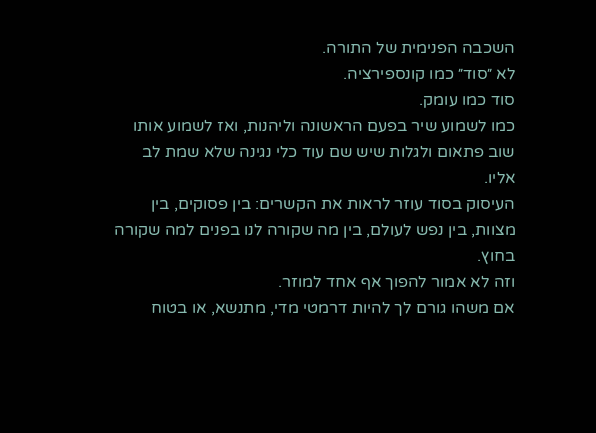השכבה הפנימית של התורה.
לא ״סוד״ כמו קונספירציה.
סוד כמו עומק.
כמו לשמוע שיר בפעם הראשונה וליהנות, ואז לשמוע אותו שוב פתאום ולגלות שיש שם עוד כלי נגינה שלא שמת לב אליו.
העיסוק בסוד עוזר לראות את הקשרים: בין פסוקים, בין מצוות, בין נפש לעולם, בין מה שקורה לנו בפנים למה שקורה בחוץ.
וזה לא אמור להפוך אף אחד למוזר.
אם משהו גורם לך להיות דרמטי מדי, מתנשא, או בטוח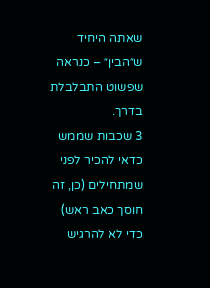שאתה היחיד ש״הבין״ – כנראה שפשוט התבלבלת בדרך.
3 שכבות שממש כדאי להכיר לפני שמתחילים (כן, זה חוסך כאב ראש)
כדי לא להרגיש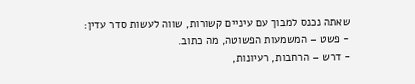שאתה נכנס למבוך עם עיניים קשורות, שווה לעשות סדר עדין:
- פשט – המשמעות הפשוטה, מה כתוב.
- דרש – הרחבות, רעיונות,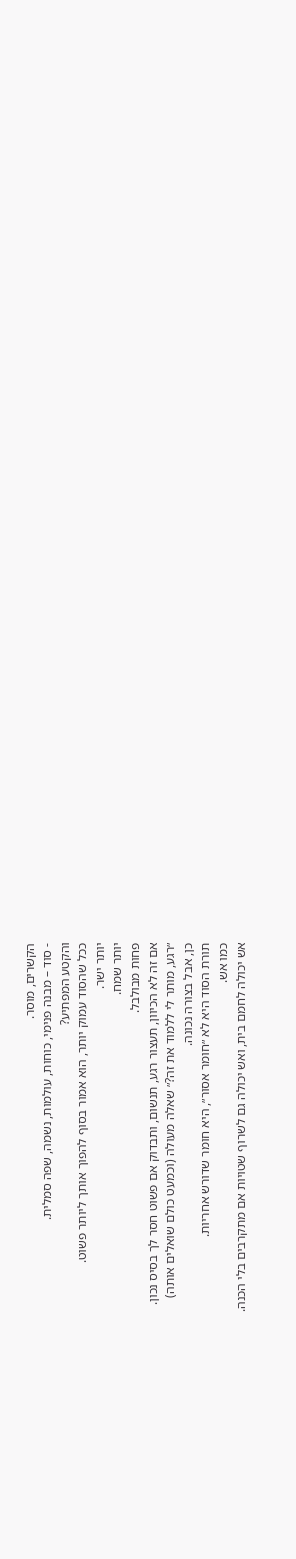הקשרים, מוסר.
- סוד – מבנה פנימי, כוחות, עולמות, נשמה, שפה סמלית.
והקטע המפתיע?
ככל שהסוד עמוק יותר, הוא אמור בסוף להפוך אותך ליותר פשוט.
יותר ישר.
יותר שמח.
פחות מבולבל.
אם זה לא הכיוון, תעצור רגע, תנשום, ותבדוק אם פשוט חסר לך בסיס נכון.
״רגע, מותר לי ללמוד את זה?״ שאלה מעולה (וכמעט כולם שואלים אותה)
כן, אבל בצורה נכונה.
תורת הסוד היא לא ״חומר אסור״, היא חומר שדורש אחריות.
כמו אש.
אש יכולה לחמם בית, ואש יכולה גם לשרוף שטויות אם מתקרבים בלי הכנה.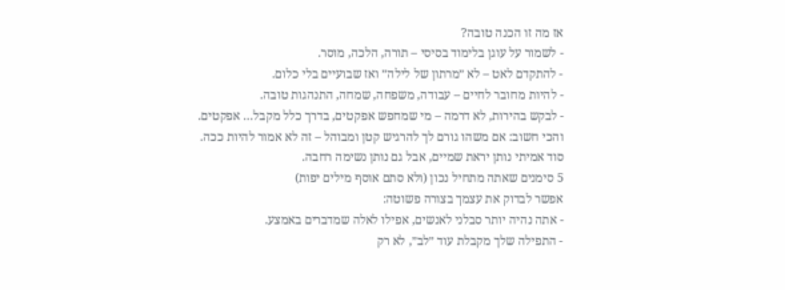אז מה זו הכנה טובה?
- לשמור על עוגן בלימוד בסיסי – תורה, הלכה, מוסר.
- להתקדם לאט – לא ״מרתון של לילה״ ואז שבועיים בלי כלום.
- להיות מחובר לחיים – עבודה, משפחה, שמחה, התנהגות טובה.
- לבקש בהירות, לא דרמה – מי שמחפש אפקטים, בדרך כלל מקבל… אפקטים.
והכי חשוב: אם משהו גורם לך להרגיש קטן ומבוהל – זה לא אמור להיות ככה.
סוד אמיתי נותן יראת שמיים, אבל גם נותן נשימה רחבה.
5 סימנים שאתה מתחיל נכון (ולא סתם אוסף מילים יפות)
אפשר לבדוק את עצמך בצורה פשוטה:
- אתה נהיה יותר סבלני לאנשים, אפילו לאלה שמדברים באמצע.
- התפילה שלך מקבלת עוד ״לב״, לא רק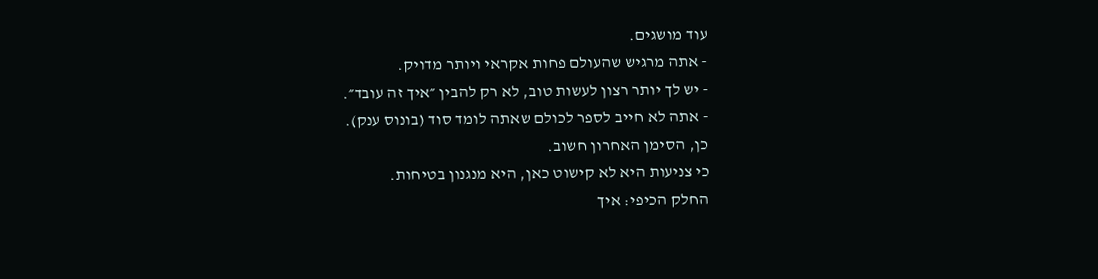עוד מושגים.
- אתה מרגיש שהעולם פחות אקראי ויותר מדויק.
- יש לך יותר רצון לעשות טוב, לא רק להבין ״איך זה עובד״.
- אתה לא חייב לספר לכולם שאתה לומד סוד (בונוס ענק).
כן, הסימן האחרון חשוב.
כי צניעות היא לא קישוט כאן, היא מנגנון בטיחות.
החלק הכיפי: איך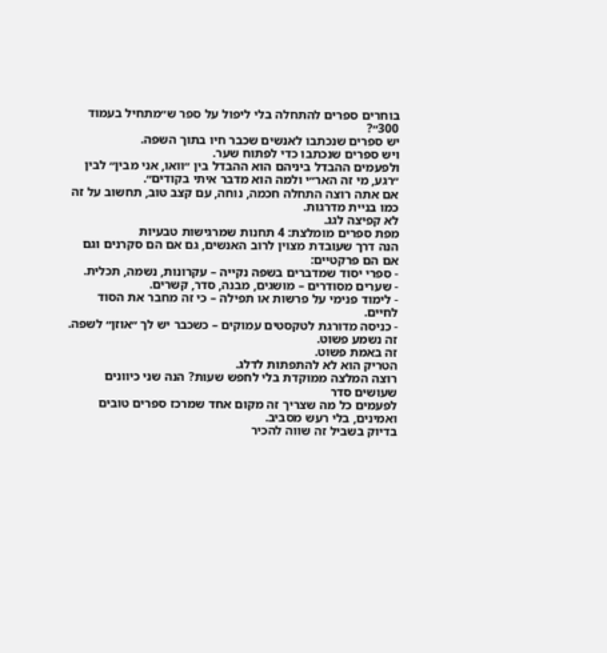בוחרים ספרים להתחלה בלי ליפול על ספר ש״מתחיל בעמוד 300״?
יש ספרים שנכתבו לאנשים שכבר חיו בתוך השפה.
ויש ספרים שנכתבו כדי לפתוח שער.
ולפעמים ההבדל ביניהם הוא ההבדל בין ״וואו, אני מבין״ לבין ״רגע, מי זה האר״י ולמה הוא מדבר איתי בקודים״.
אם אתה רוצה התחלה חכמה, נוחה, עם קצב טוב, תחשוב על זה כמו בניית מדרגות.
לא קפיצה לגג.
מפת ספרים מומלצת: 4 תחנות שמרגישות טבעיות
הנה דרך שעובדת מצוין לרוב האנשים, גם אם הם סקרנים וגם אם הם פרקטיים:
- ספרי יסוד שמדברים בשפה נקייה – עקרונות, נשמה, תכלית.
- שערים מסודרים – מושגים, מבנה, סדר, קשרים.
- לימוד פנימי על פרשות או תפילה – כי זה מחבר את הסוד לחיים.
- כניסה מדורגת לטקסטים עמוקים – כשכבר יש לך ״אוזן״ לשפה.
זה נשמע פשוט.
זה באמת פשוט.
הטריק הוא לא להתפתות לדלג.
רוצה המלצה ממוקדת בלי לחפש שעות? הנה שני כיוונים שעושים סדר
לפעמים כל מה שצריך זה מקום אחד שמרכז ספרים טובים ואמינים, בלי רעש מסביב.
בדיוק בשביל זה שווה להכיר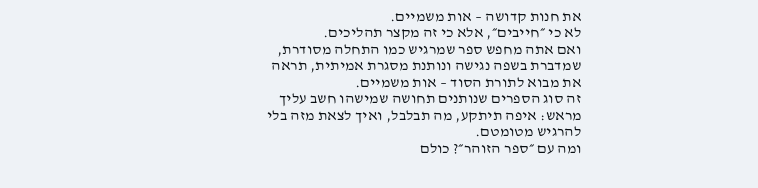את חנות קדושה – אות משמיים.
לא כי ״חייבים״, אלא כי זה מקצר תהליכים.
ואם אתה מחפש ספר שמרגיש כמו התחלה מסודרת, שמדברת בשפה נגישה ונותנת מסגרת אמיתית, תראה את מבוא לתורת הסוד – אות משמיים.
זה סוג הספרים שנותנים תחושה שמישהו חשב עליך מראש: איפה תיתקע, מה תבלבל, ואיך לצאת מזה בלי להרגיש מטומטם.
ומה עם ״ספר הזוהר״? כולם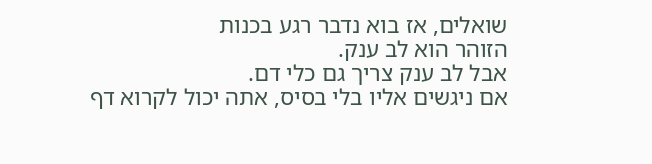שואלים, אז בוא נדבר רגע בכנות
הזוהר הוא לב ענק.
אבל לב ענק צריך גם כלי דם.
אם ניגשים אליו בלי בסיס, אתה יכול לקרוא דף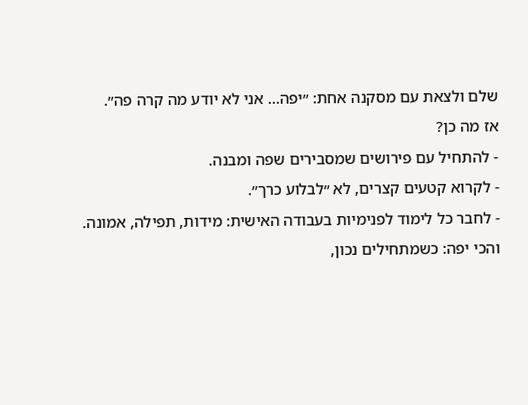שלם ולצאת עם מסקנה אחת: ״יפה… אני לא יודע מה קרה פה״.
אז מה כן?
- להתחיל עם פירושים שמסבירים שפה ומבנה.
- לקרוא קטעים קצרים, לא ״לבלוע כרך״.
- לחבר כל לימוד לפנימיות בעבודה האישית: מידות, תפילה, אמונה.
והכי יפה: כשמתחילים נכון,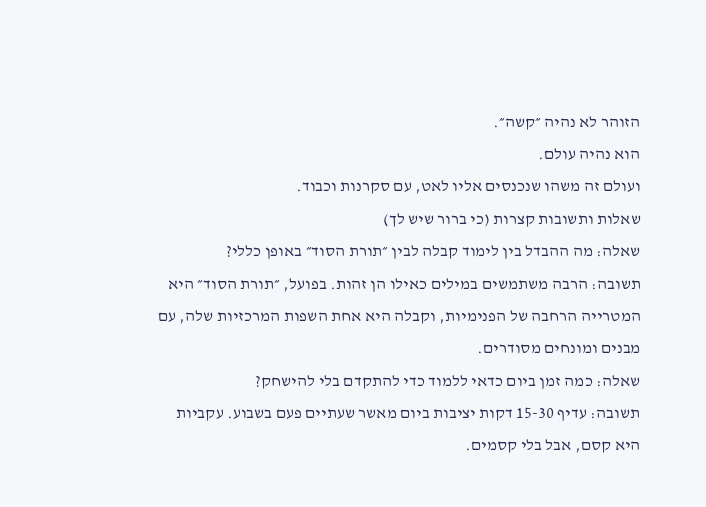הזוהר לא נהיה ״קשה״.
הוא נהיה עולם.
ועולם זה משהו שנכנסים אליו לאט, עם סקרנות וכבוד.
שאלות ותשובות קצרות (כי ברור שיש לך)
שאלה: מה ההבדל בין לימוד קבלה לבין ״תורת הסוד״ באופן כללי?
תשובה: הרבה משתמשים במילים כאילו הן זהות. בפועל, ״תורת הסוד״ היא המטרייה הרחבה של הפנימיות, וקבלה היא אחת השפות המרכזיות שלה, עם מבנים ומונחים מסודרים.
שאלה: כמה זמן ביום כדאי ללמוד כדי להתקדם בלי להישחק?
תשובה: עדיף 15-30 דקות יציבות ביום מאשר שעתיים פעם בשבוע. עקביות היא קסם, אבל בלי קסמים.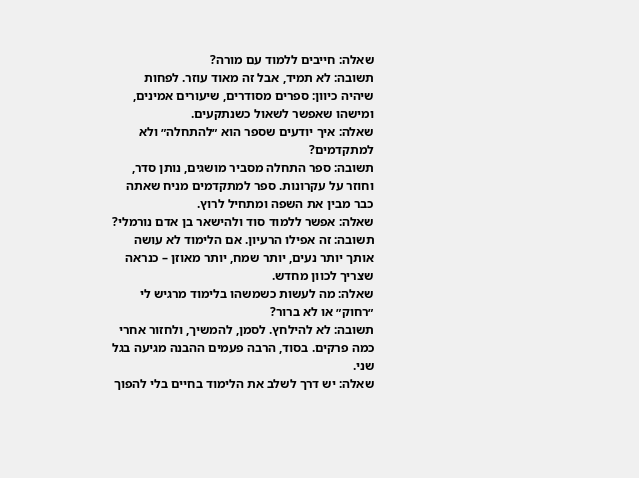שאלה: חייבים ללמוד עם מורה?
תשובה: לא תמיד, אבל זה מאוד עוזר. לפחות שיהיה כיוון: ספרים מסודרים, שיעורים אמינים, ומישהו שאפשר לשאול כשנתקעים.
שאלה: איך יודעים שספר הוא ״להתחלה״ ולא למתקדמים?
תשובה: ספר התחלה מסביר מושגים, נותן סדר, וחוזר על עקרונות. ספר למתקדמים מניח שאתה כבר מבין את השפה ומתחיל לרוץ.
שאלה: אפשר ללמוד סוד ולהישאר בן אדם נורמלי?
תשובה: זה אפילו הרעיון. אם הלימוד לא עושה אותך יותר נעים, יותר שמח, יותר מאוזן – כנראה שצריך לכוון מחדש.
שאלה: מה לעשות כשמשהו בלימוד מרגיש לי ״רחוק״ או לא ברור?
תשובה: לא להילחץ. לסמן, להמשיך, ולחזור אחרי כמה פרקים. בסוד, הרבה פעמים ההבנה מגיעה בגל שני.
שאלה: יש דרך לשלב את הלימוד בחיים בלי להפוך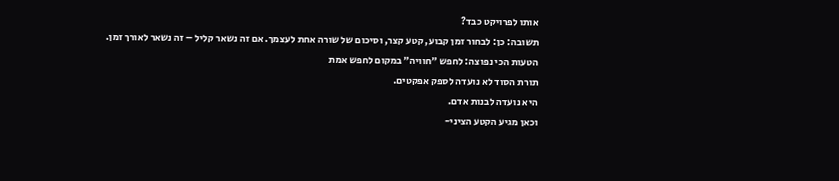אותו לפרויקט כבד?
תשובה: כן: לבחור זמן קבוע, קטע קצר, וסיכום של שורה אחת לעצמך. אם זה נשאר קליל – זה נשאר לאורך זמן.
הטעות הכי נפוצה: לחפש ״חוויה״ במקום לחפש אמת
תורת הסוד לא נועדה לספק אפקטים.
היא נועדה לבנות אדם.
וכאן מגיע הקטע הציני-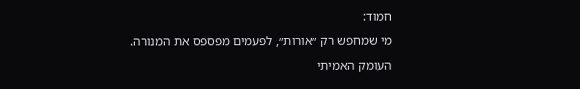חמוד:
מי שמחפש רק ״אורות״, לפעמים מפספס את המנורה.
העומק האמיתי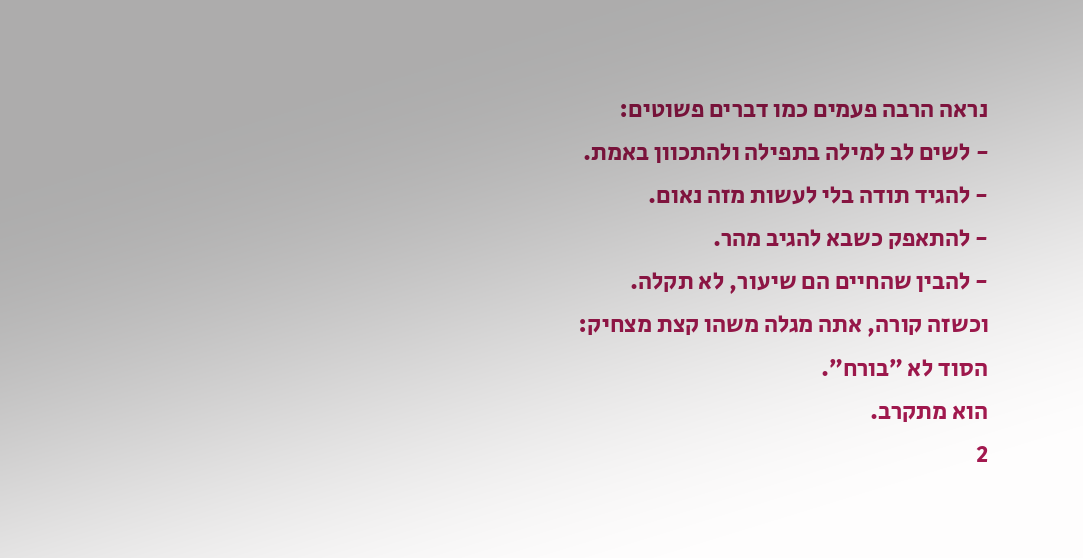נראה הרבה פעמים כמו דברים פשוטים:
- לשים לב למילה בתפילה ולהתכוון באמת.
- להגיד תודה בלי לעשות מזה נאום.
- להתאפק כשבא להגיב מהר.
- להבין שהחיים הם שיעור, לא תקלה.
וכשזה קורה, אתה מגלה משהו קצת מצחיק:
הסוד לא ״בורח״.
הוא מתקרב.
2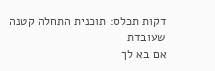דקות תכלס: תוכנית התחלה קטנה שעובדת
אם בא לך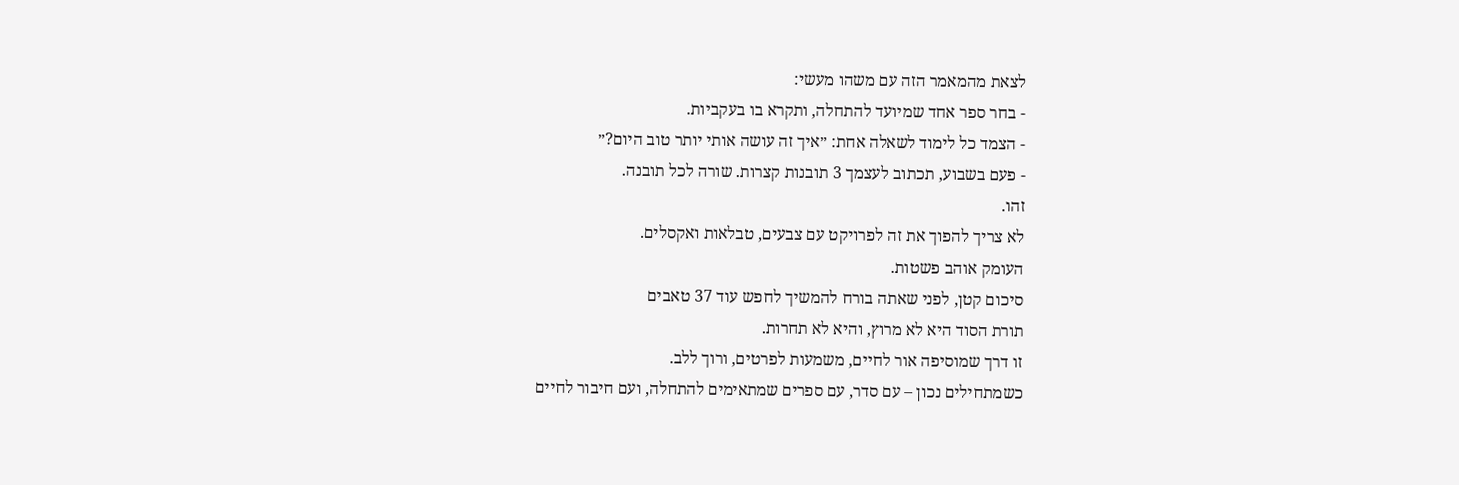לצאת מהמאמר הזה עם משהו מעשי:
- בחר ספר אחד שמיועד להתחלה, ותקרא בו בעקביות.
- הצמד כל לימוד לשאלה אחת: ״איך זה עושה אותי יותר טוב היום?״
- פעם בשבוע, תכתוב לעצמך 3 תובנות קצרות. שורה לכל תובנה.
זהו.
לא צריך להפוך את זה לפרויקט עם צבעים, טבלאות ואקסלים.
העומק אוהב פשטות.
סיכום קטן, לפני שאתה בורח להמשיך לחפש עוד 37 טאבים
תורת הסוד היא לא מרוץ, והיא לא תחרות.
זו דרך שמוסיפה אור לחיים, משמעות לפרטים, ורוך ללב.
כשמתחילים נכון – עם סדר, עם ספרים שמתאימים להתחלה, ועם חיבור לחיים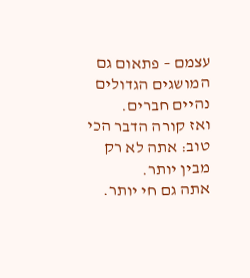עצמם – פתאום גם המושגים הגדולים נהיים חברים.
ואז קורה הדבר הכי טוב: אתה לא רק מבין יותר.
אתה גם חי יותר.